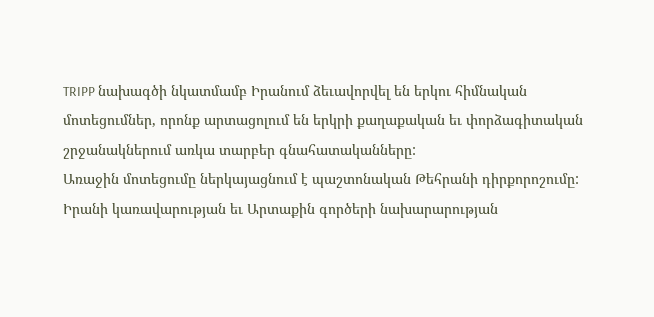TRIPP նախագծի նկատմամբ Իրանում ձեւավորվել են երկու հիմնական մոտեցումներ, որոնք արտացոլում են երկրի քաղաքական եւ փորձագիտական շրջանակներում առկա տարբեր գնահատականները:
Առաջին մոտեցումը ներկայացնում է պաշտոնական Թեհրանի դիրքորոշումը: Իրանի կառավարության եւ Արտաքին գործերի նախարարության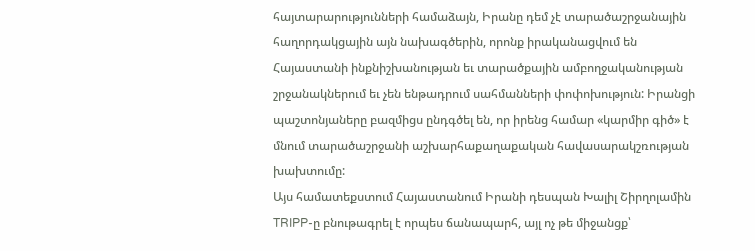հայտարարությունների համաձայն, Իրանը դեմ չէ տարածաշրջանային հաղորդակցային այն նախագծերին, որոնք իրականացվում են Հայաստանի ինքնիշխանության եւ տարածքային ամբողջականության շրջանակներում եւ չեն ենթադրում սահմանների փոփոխություն: Իրանցի պաշտոնյաները բազմիցս ընդգծել են, որ իրենց համար «կարմիր գիծ» է մնում տարածաշրջանի աշխարհաքաղաքական հավասարակշռության խախտումը:
Այս համատեքստում Հայաստանում Իրանի դեսպան Խալիլ Շիրղոլամին TRIPP-ը բնութագրել է որպես ճանապարհ, այլ ոչ թե միջանցք՝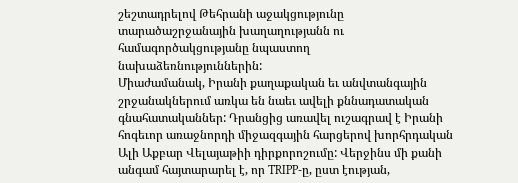շեշտադրելով Թեհրանի աջակցությունը տարածաշրջանային խաղաղությանն ու համագործակցությանը նպաստող նախաձեռնություններին:
Միաժամանակ, Իրանի քաղաքական եւ անվտանգային շրջանակներում առկա են նաեւ ավելի քննադատական գնահատականներ: Դրանցից առավել ուշագրավ է Իրանի հոգեւոր առաջնորդի միջազգային հարցերով խորհրդական Ալի Աքբար Վելայաթիի դիրքորոշումը: Վերջինս մի քանի անգամ հայտարարել է, որ TRIPP-ը, ըստ էության,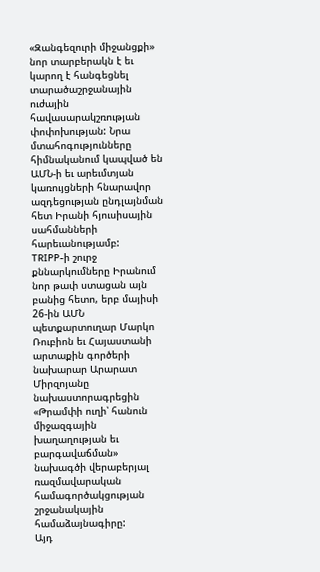«Զանգեզուրի միջանցքի» նոր տարբերակն է եւ կարող է հանգեցնել տարածաշրջանային ուժային հավասարակշռության փոփոխության: Նրա մտահոգությունները հիմնականում կապված են ԱՄՆ-ի եւ արեւմտյան կառույցների հնարավոր ազդեցության ընդլայնման հետ Իրանի հյուսիսային սահմանների հարեւանությամբ:
TRIPP-ի շուրջ քննարկումները Իրանում նոր թափ ստացան այն բանից հետո, երբ մայիսի 26-ին ԱՄՆ պետքարտուղար Մարկո Ռուբիոն եւ Հայաստանի արտաքին գործերի նախարար Արարատ Միրզոյանը նախաստորագրեցին «Թրամփի ուղի՝ հանուն միջազգային խաղաղության եւ բարգավաճման» նախագծի վերաբերյալ ռազմավարական համագործակցության շրջանակային համաձայնագիրը:
Այդ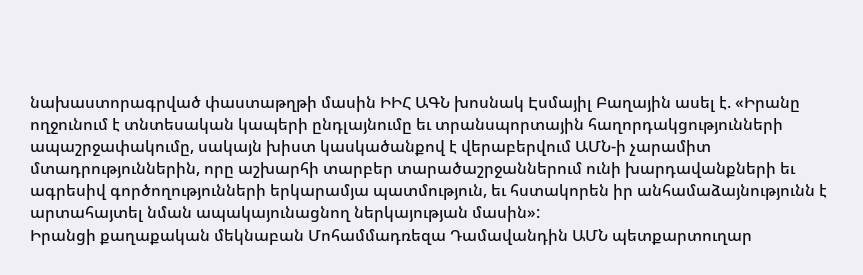նախաստորագրված փաստաթղթի մասին ԻԻՀ ԱԳՆ խոսնակ Էսմայիլ Բաղային ասել է. «Իրանը ողջունում է տնտեսական կապերի ընդլայնումը եւ տրանսպորտային հաղորդակցությունների ապաշրջափակումը, սակայն խիստ կասկածանքով է վերաբերվում ԱՄՆ-ի չարամիտ մտադրություններին, որը աշխարհի տարբեր տարածաշրջաններում ունի խարդավանքների եւ ագրեսիվ գործողությունների երկարամյա պատմություն, եւ հստակորեն իր անհամաձայնությունն է արտահայտել նման ապակայունացնող ներկայության մասին»:
Իրանցի քաղաքական մեկնաբան Մոհամմադռեզա Դամավանդին ԱՄՆ պետքարտուղար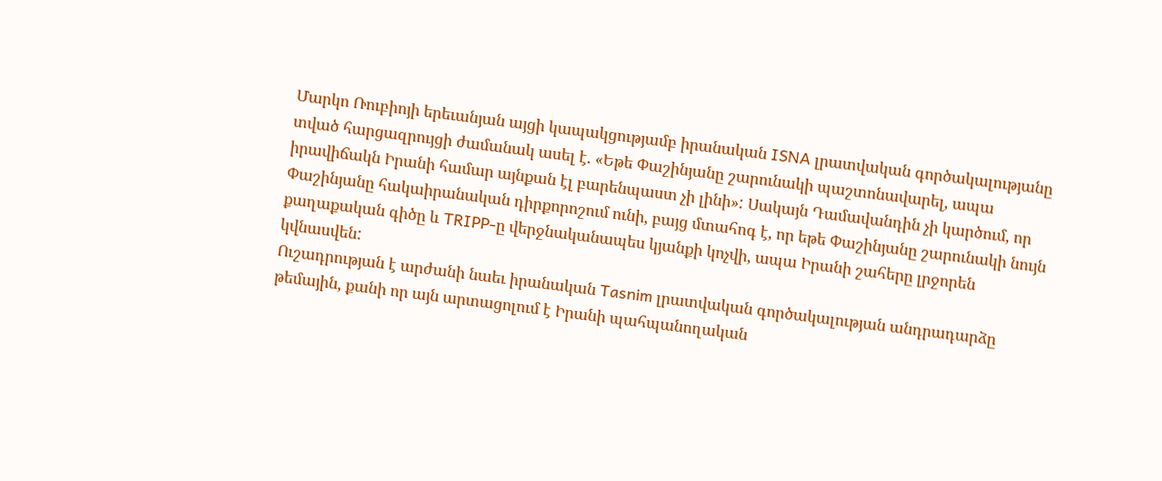Մարկո Ռուբիոյի երեւանյան այցի կապակցությամբ իրանական ISNA լրատվական գործակալությանը տված հարցազրույցի ժամանակ ասել է. «Եթե Փաշինյանը շարունակի պաշտոնավարել, ապա իրավիճակն Իրանի համար այնքան էլ բարենպաստ չի լինի»: Սակայն Դամավանդին չի կարծում, որ Փաշինյանը հակաիրանական դիրքորոշում ունի, բայց մտահոգ է, որ եթե Փաշինյանը շարունակի նույն քաղաքական գիծը և TRIPP-ը վերջնականապես կյանքի կոչվի, ապա Իրանի շահերը լրջորեն կվնասվեն:
Ուշադրության է արժանի նաեւ իրանական Tasnim լրատվական գործակալության անդրադարձը թեմային, քանի որ այն արտացոլում է Իրանի պահպանողական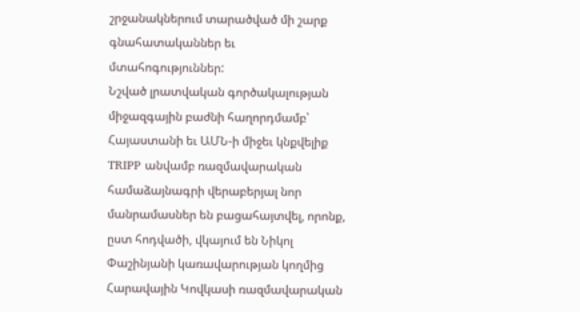շրջանակներում տարածված մի շարք գնահատականներ եւ մտահոգություններ:
Նշված լրատվական գործակալության միջազգային բաժնի հաղորդմամբ՝ Հայաստանի եւ ԱՄՆ-ի միջեւ կնքվելիք TRIPP անվամբ ռազմավարական համաձայնագրի վերաբերյալ նոր մանրամասներ են բացահայտվել, որոնք, ըստ հոդվածի, վկայում են Նիկոլ Փաշինյանի կառավարության կողմից Հարավային Կովկասի ռազմավարական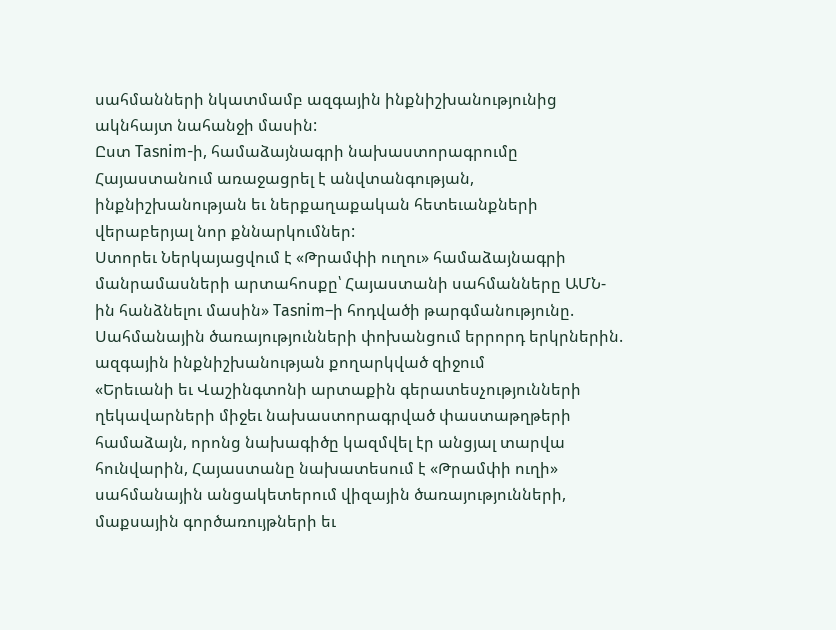սահմանների նկատմամբ ազգային ինքնիշխանությունից ակնհայտ նահանջի մասին:
Ըստ Tasnim-ի, համաձայնագրի նախաստորագրումը Հայաստանում առաջացրել է անվտանգության, ինքնիշխանության եւ ներքաղաքական հետեւանքների վերաբերյալ նոր քննարկումներ:
Ստորեւ Ներկայացվում է «Թրամփի ուղու» համաձայնագրի մանրամասների արտահոսքը՝ Հայաստանի սահմանները ԱՄՆ-ին հանձնելու մասին» Tasnim–ի հոդվածի թարգմանությունը.
Սահմանային ծառայությունների փոխանցում երրորդ երկրներին. ազգային ինքնիշխանության քողարկված զիջում
«Երեւանի եւ Վաշինգտոնի արտաքին գերատեսչությունների ղեկավարների միջեւ նախաստորագրված փաստաթղթերի համաձայն, որոնց նախագիծը կազմվել էր անցյալ տարվա հունվարին, Հայաստանը նախատեսում է «Թրամփի ուղի» սահմանային անցակետերում վիզային ծառայությունների, մաքսային գործառույթների եւ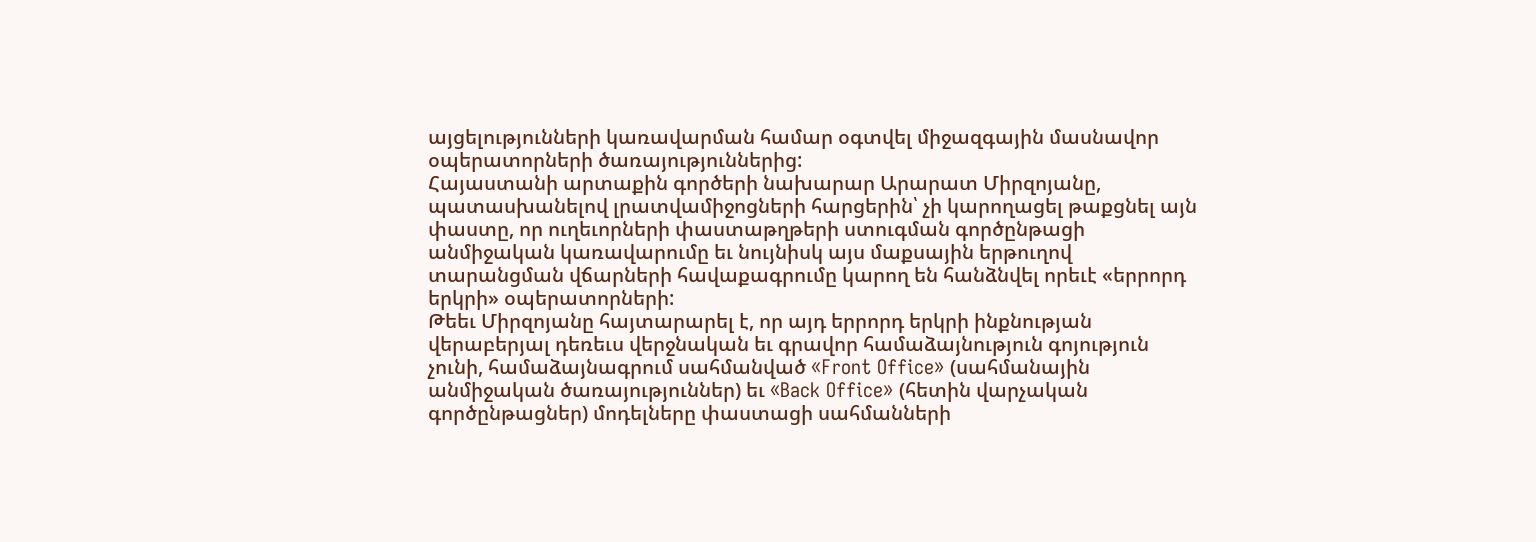այցելությունների կառավարման համար օգտվել միջազգային մասնավոր օպերատորների ծառայություններից:
Հայաստանի արտաքին գործերի նախարար Արարատ Միրզոյանը, պատասխանելով լրատվամիջոցների հարցերին՝ չի կարողացել թաքցնել այն փաստը, որ ուղեւորների փաստաթղթերի ստուգման գործընթացի անմիջական կառավարումը եւ նույնիսկ այս մաքսային երթուղով տարանցման վճարների հավաքագրումը կարող են հանձնվել որեւէ «երրորդ երկրի» օպերատորների:
Թեեւ Միրզոյանը հայտարարել է, որ այդ երրորդ երկրի ինքնության վերաբերյալ դեռեւս վերջնական եւ գրավոր համաձայնություն գոյություն չունի, համաձայնագրում սահմանված «Front Office» (սահմանային անմիջական ծառայություններ) եւ «Back Office» (հետին վարչական գործընթացներ) մոդելները փաստացի սահմանների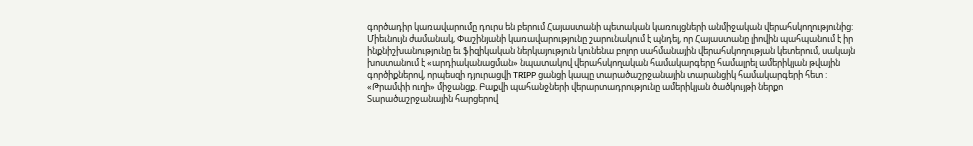գործադիր կառավարումը դուրս են բերում Հայաստանի պետական կառույցների անմիջական վերահսկողությունից:
Միեւնույն ժամանակ, Փաշինյանի կառավարությունը շարունակում է պնդել, որ Հայաստանը լիովին պահպանում է իր ինքնիշխանությունը եւ ֆիզիկական ներկայություն կունենա բոլոր սահմանային վերահսկողության կետերում, սակայն խոստանում է «արդիականացման» նպատակով վերահսկողական համակարգերը համալրել ամերիկյան թվային գործիքներով, որպեսզի դյուրացվի TRIPP ցանցի կապը տարածաշրջանային տարանցիկ համակարգերի հետ :
«Թրամփի ուղի» միջանցք. Բաքվի պահանջների վերարտադրությունը ամերիկյան ծածկույթի ներքո
Տարածաշրջանային հարցերով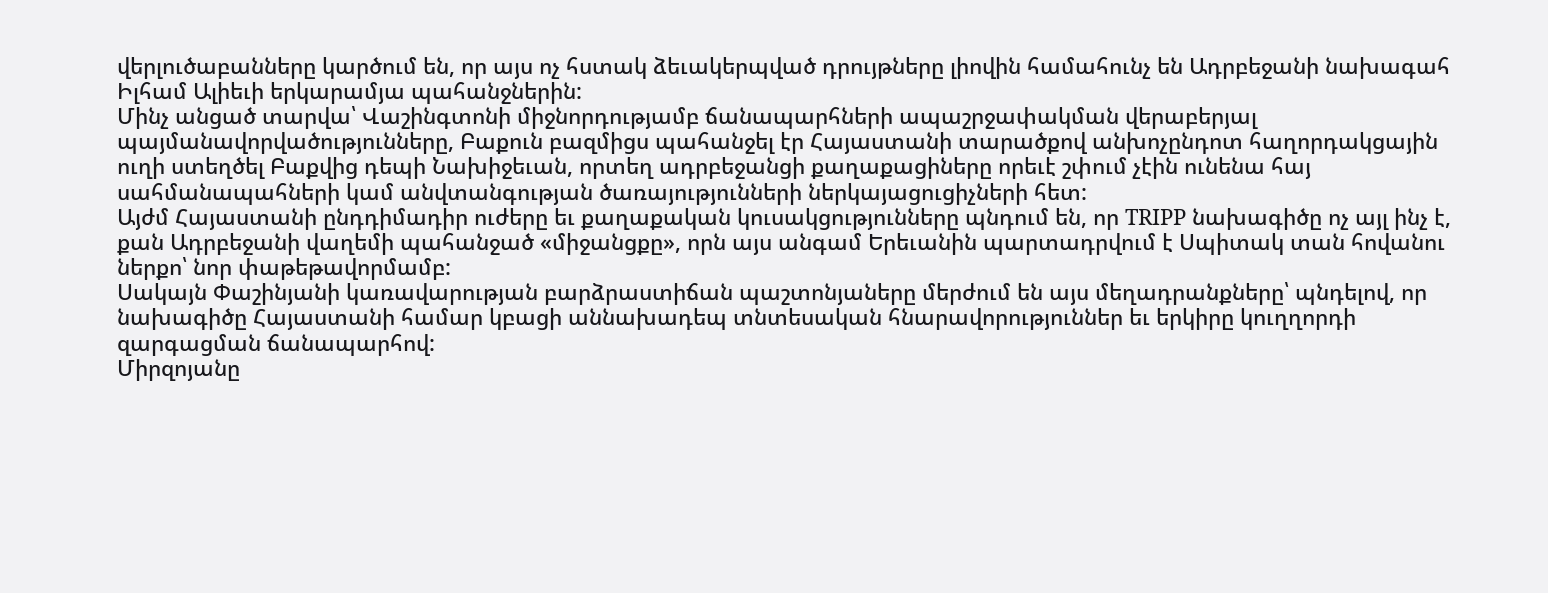վերլուծաբանները կարծում են, որ այս ոչ հստակ ձեւակերպված դրույթները լիովին համահունչ են Ադրբեջանի նախագահ Իլհամ Ալիեւի երկարամյա պահանջներին:
Մինչ անցած տարվա՝ Վաշինգտոնի միջնորդությամբ ճանապարհների ապաշրջափակման վերաբերյալ պայմանավորվածությունները, Բաքուն բազմիցս պահանջել էր Հայաստանի տարածքով անխոչընդոտ հաղորդակցային ուղի ստեղծել Բաքվից դեպի Նախիջեւան, որտեղ ադրբեջանցի քաղաքացիները որեւէ շփում չէին ունենա հայ սահմանապահների կամ անվտանգության ծառայությունների ներկայացուցիչների հետ:
Այժմ Հայաստանի ընդդիմադիր ուժերը եւ քաղաքական կուսակցությունները պնդում են, որ TRIPP նախագիծը ոչ այլ ինչ է, քան Ադրբեջանի վաղեմի պահանջած «միջանցքը», որն այս անգամ Երեւանին պարտադրվում է Սպիտակ տան հովանու ներքո՝ նոր փաթեթավորմամբ:
Սակայն Փաշինյանի կառավարության բարձրաստիճան պաշտոնյաները մերժում են այս մեղադրանքները՝ պնդելով, որ նախագիծը Հայաստանի համար կբացի աննախադեպ տնտեսական հնարավորություններ եւ երկիրը կուղղորդի զարգացման ճանապարհով:
Միրզոյանը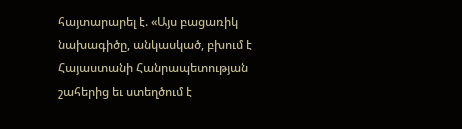հայտարարել է. «Այս բացառիկ նախագիծը, անկասկած, բխում է Հայաստանի Հանրապետության շահերից եւ ստեղծում է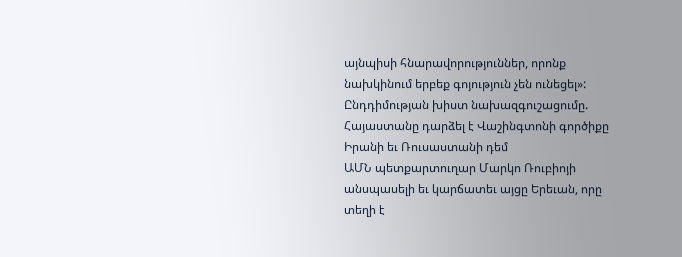այնպիսի հնարավորություններ, որոնք նախկինում երբեք գոյություն չեն ունեցել»:
Ընդդիմության խիստ նախազգուշացումը. Հայաստանը դարձել է Վաշինգտոնի գործիքը Իրանի եւ Ռուսաստանի դեմ
ԱՄՆ պետքարտուղար Մարկո Ռուբիոյի անսպասելի եւ կարճատեւ այցը Երեւան, որը տեղի է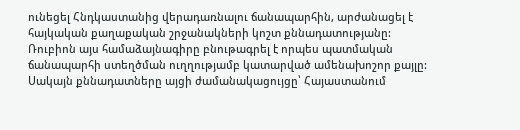ունեցել Հնդկաստանից վերադառնալու ճանապարհին, արժանացել է հայկական քաղաքական շրջանակների կոշտ քննադատությանը:
Ռուբիոն այս համաձայնագիրը բնութագրել է որպես պատմական ճանապարհի ստեղծման ուղղությամբ կատարված ամենախոշոր քայլը: Սակայն քննադատները այցի ժամանակացույցը՝ Հայաստանում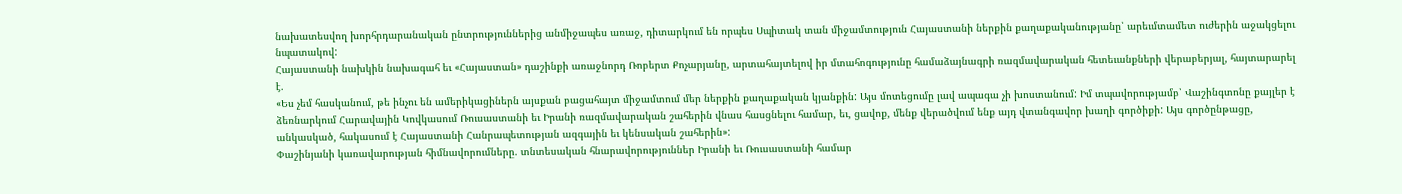նախատեսվող խորհրդարանական ընտրություններից անմիջապես առաջ, դիտարկում են որպես Սպիտակ տան միջամտություն Հայաստանի ներքին քաղաքականությանը՝ արեւմտամետ ուժերին աջակցելու նպատակով:
Հայաստանի նախկին նախագահ եւ «Հայաստան» դաշինքի առաջնորդ Ռոբերտ Քոչարյանը, արտահայտելով իր մտահոգությունը համաձայնագրի ռազմավարական հետեւանքների վերաբերյալ, հայտարարել է.
«Ես չեմ հասկանում, թե ինչու են ամերիկացիներն այսքան բացահայտ միջամտում մեր ներքին քաղաքական կյանքին: Այս մոտեցումը լավ ապագա չի խոստանում: Իմ տպավորությամբ՝ Վաշինգտոնը քայլեր է ձեռնարկում Հարավային Կովկասում Ռուսաստանի եւ Իրանի ռազմավարական շահերին վնաս հասցնելու համար, եւ, ցավոք, մենք վերածվում ենք այդ վտանգավոր խաղի գործիքի: Այս գործընթացը, անկասկած, հակասում է Հայաստանի Հանրապետության ազգային եւ կենսական շահերին»:
Փաշինյանի կառավարության հիմնավորումները. տնտեսական հնարավորություններ Իրանի եւ Ռուսաստանի համար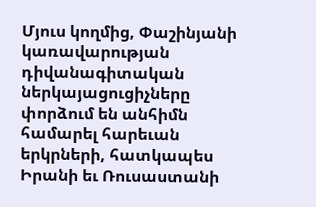Մյուս կողմից, Փաշինյանի կառավարության դիվանագիտական ներկայացուցիչները փորձում են անհիմն համարել հարեւան երկրների, հատկապես Իրանի եւ Ռուսաստանի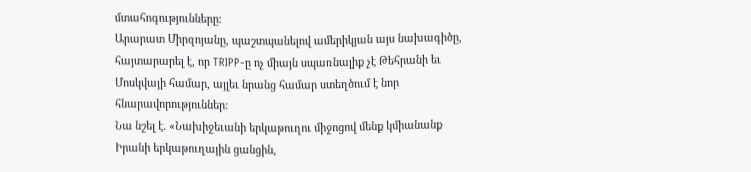մտահոգությունները:
Արարատ Միրզոյանը, պաշտպանելով ամերիկյան այս նախագիծը, հայտարարել է, որ TRIPP-ը ոչ միայն սպառնալիք չէ Թեհրանի եւ Մոսկվայի համար, այլեւ նրանց համար ստեղծում է նոր հնարավորություններ:
Նա նշել է. «Նախիջեւանի երկաթուղու միջոցով մենք կմիանանք Իրանի երկաթուղային ցանցին,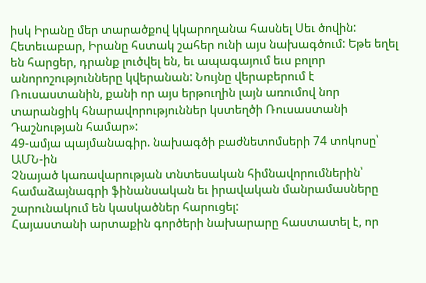իսկ Իրանը մեր տարածքով կկարողանա հասնել Սեւ ծովին: Հետեւաբար, Իրանը հստակ շահեր ունի այս նախագծում: Եթե եղել են հարցեր, դրանք լուծվել են, եւ ապագայում եւս բոլոր անորոշությունները կվերանան: Նույնը վերաբերում է Ռուսաստանին, քանի որ այս երթուղին լայն առումով նոր տարանցիկ հնարավորություններ կստեղծի Ռուսաստանի Դաշնության համար»:
49-ամյա պայմանագիր. նախագծի բաժնետոմսերի 74 տոկոսը՝ ԱՄՆ-ին
Չնայած կառավարության տնտեսական հիմնավորումներին՝ համաձայնագրի ֆինանսական եւ իրավական մանրամասները շարունակում են կասկածներ հարուցել:
Հայաստանի արտաքին գործերի նախարարը հաստատել է, որ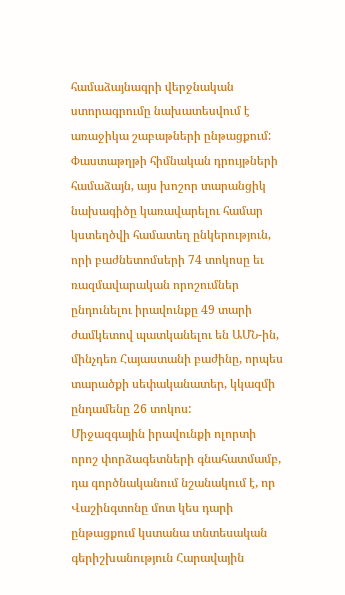համաձայնագրի վերջնական ստորագրումը նախատեսվում է առաջիկա շաբաթների ընթացքում:
Փաստաթղթի հիմնական դրույթների համաձայն, այս խոշոր տարանցիկ նախագիծը կառավարելու համար կստեղծվի համատեղ ընկերություն, որի բաժնետոմսերի 74 տոկոսը եւ ռազմավարական որոշումներ ընդունելու իրավունքը 49 տարի ժամկետով պատկանելու են ԱՄՆ-ին, մինչդեռ Հայաստանի բաժինը, որպես տարածքի սեփականատեր, կկազմի ընդամենը 26 տոկոս:
Միջազգային իրավունքի ոլորտի որոշ փորձագետների գնահատմամբ, դա գործնականում նշանակում է, որ Վաշինգտոնը մոտ կես դարի ընթացքում կստանա տնտեսական գերիշխանություն Հարավային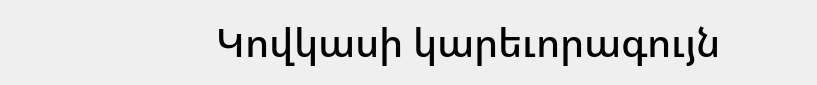Կովկասի կարեւորագույն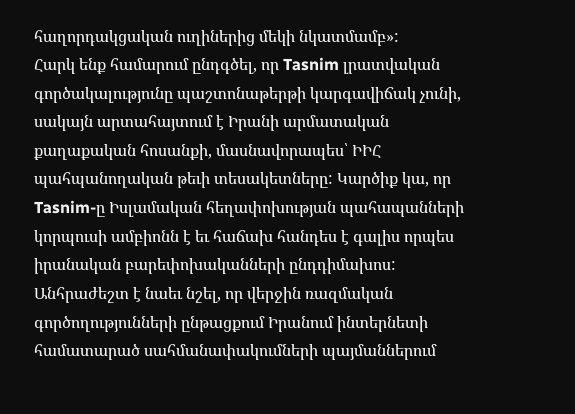հաղորդակցական ուղիներից մեկի նկատմամբ»:
Հարկ ենք համարում ընդգծել, որ Tasnim լրատվական գործակալությունը պաշտոնաթերթի կարգավիճակ չունի, սակայն արտահայտում է Իրանի արմատական քաղաքական հոսանքի, մասնավորապես՝ ԻԻՀ պահպանողական թեւի տեսակետները: Կարծիք կա, որ Tasnim-ը Իսլամական հեղափոխության պահապանների կորպուսի ամբիոնն է եւ հաճախ հանդես է գալիս որպես իրանական բարեփոխականների ընդդիմախոս:
Անհրաժեշտ է նաեւ նշել, որ վերջին ռազմական գործողությունների ընթացքում Իրանում ինտերնետի համատարած սահմանափակումների պայմաններում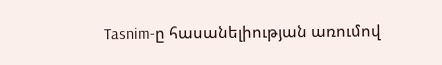Tasnim-ը հասանելիության առումով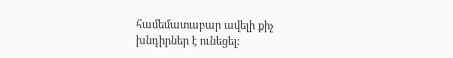համեմատաբար ավելի քիչ խնդիրներ է ունեցել: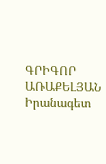ԳՐԻԳՈՐ ԱՌԱՔԵԼՅԱՆ
Իրանագետ